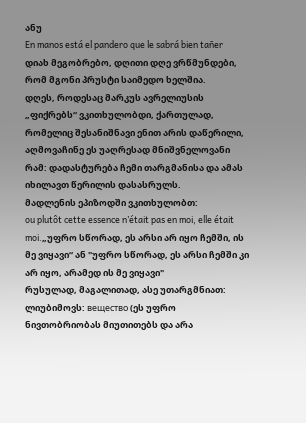ანუ
En manos está el pandero que le sabrá bien tañer
დიახ მეგობრებო, დღითი დღე ვრწმუნდები, რომ მგონი პრუსტი საიმედო ხელშია.
დღეს, როდესაც მარკუს ავრელიუსის „ფიქრებს“ ვკითხულობდი, ქართულად, რომელიც შესანიშნავი ენით არის დაწერილი, აღმოვაჩინე ეს უაღრესად მნიშვნელოვანი რამ: დადასტურება ჩემი თარგმანისა და ამას იხილავთ წერილის დასასრულს.
მადლენის ეპიზოდში ვკითხულობთ:
ou plutôt cette essence n’était pas en moi, elle était moi.„უფრო სწორად, ეს არსი არ იყო ჩემში, ის მე ვიყავი“ ან "უფრო სწორად, ეს არსი ჩემში კი არ იყო, არამედ ის მე ვიყავი"
რუსულად, მაგალითად, ასე უთარგმნიათ:
ლიუბიმოვს: вещество (ეს უფრო ნივთობრიობას მიუთითებს და არა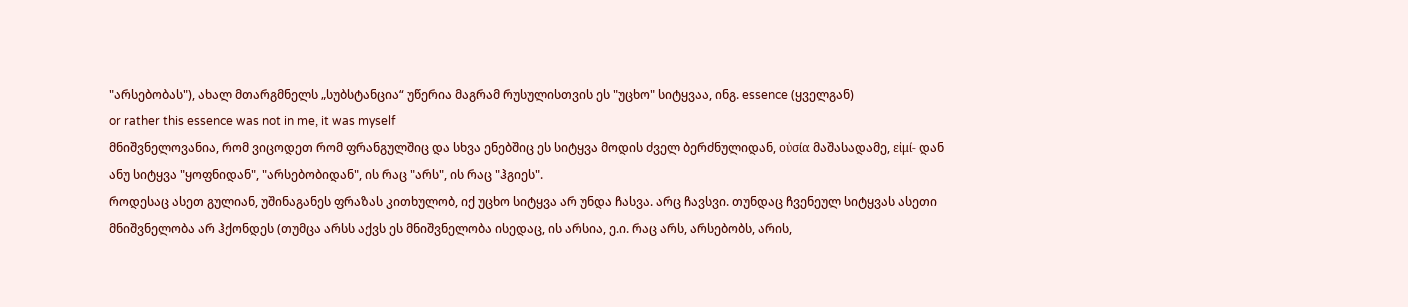"არსებობას"), ახალ მთარგმნელს „სუბსტანცია“ უწერია მაგრამ რუსულისთვის ეს "უცხო" სიტყვაა, ინგ. essence (ყველგან)
or rather this essence was not in me, it was myself
მნიშვნელოვანია, რომ ვიცოდეთ რომ ფრანგულშიც და სხვა ენებშიც ეს სიტყვა მოდის ძველ ბერძნულიდან, οὐσία მაშასადამე, εἰμί- დან ანუ სიტყვა "ყოფნიდან", "არსებობიდან", ის რაც "არს", ის რაც "ჰგიეს".
როდესაც ასეთ გულიან, უშინაგანეს ფრაზას კითხულობ, იქ უცხო სიტყვა არ უნდა ჩასვა. არც ჩავსვი. თუნდაც ჩვენეულ სიტყვას ასეთი მნიშვნელობა არ ჰქონდეს (თუმცა არსს აქვს ეს მნიშვნელობა ისედაც, ის არსია, ე.ი. რაც არს, არსებობს, არის,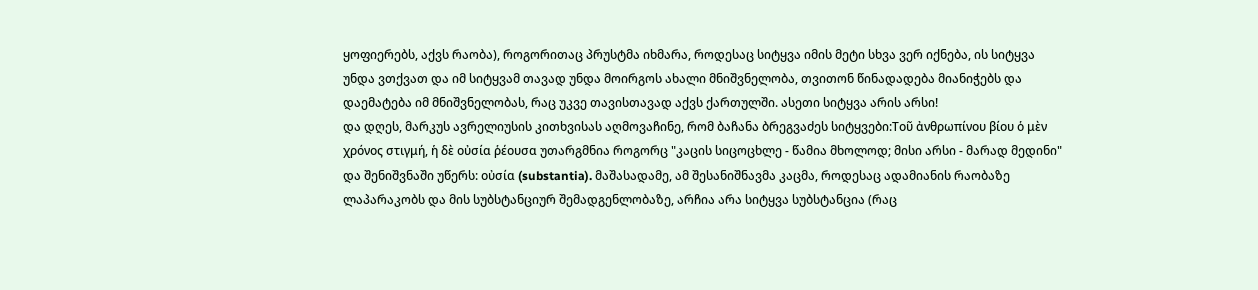ყოფიერებს, აქვს რაობა), როგორითაც პრუსტმა იხმარა, როდესაც სიტყვა იმის მეტი სხვა ვერ იქნება, ის სიტყვა უნდა ვთქვათ და იმ სიტყვამ თავად უნდა მოირგოს ახალი მნიშვნელობა, თვითონ წინადადება მიანიჭებს და დაემატება იმ მნიშვნელობას, რაც უკვე თავისთავად აქვს ქართულში. ასეთი სიტყვა არის არსი!
და დღეს, მარკუს ავრელიუსის კითხვისას აღმოვაჩინე, რომ ბაჩანა ბრეგვაძეს სიტყვები:Τοῦ ἀνθρωπίνου βίου ὁ μὲν χρόνος στιγμή, ἡ δὲ οὐσία ῥέουσα უთარგმნია როგორც "კაცის სიცოცხლე - წამია მხოლოდ; მისი არსი - მარად მედინი" და შენიშვნაში უწერს: οὐσία (substantia). მაშასადამე, ამ შესანიშნავმა კაცმა, როდესაც ადამიანის რაობაზე ლაპარაკობს და მის სუბსტანციურ შემადგენლობაზე, არჩია არა სიტყვა სუბსტანცია (რაც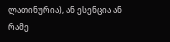ლათინურია), ან ესენცია ან რამე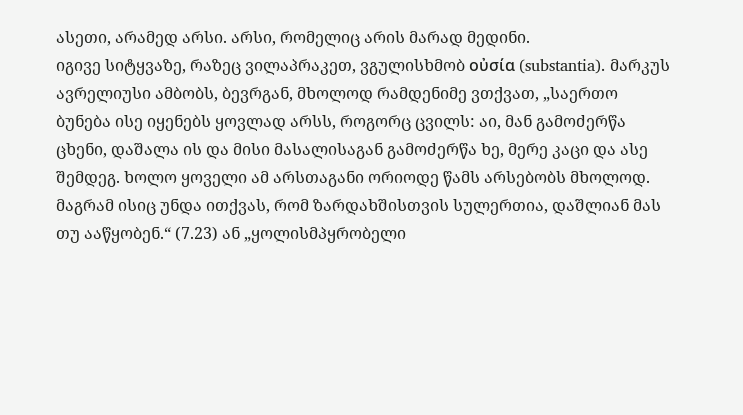ასეთი, არამედ არსი. არსი, რომელიც არის მარად მედინი.
იგივე სიტყვაზე, რაზეც ვილაპრაკეთ, ვგულისხმობ οὐσία (substantia). მარკუს ავრელიუსი ამბობს, ბევრგან, მხოლოდ რამდენიმე ვთქვათ, „საერთო ბუნება ისე იყენებს ყოვლად არსს, როგორც ცვილს: აი, მან გამოძერწა ცხენი, დაშალა ის და მისი მასალისაგან გამოძერწა ხე, მერე კაცი და ასე შემდეგ. ხოლო ყოველი ამ არსთაგანი ორიოდე წამს არსებობს მხოლოდ. მაგრამ ისიც უნდა ითქვას, რომ ზარდახშისთვის სულერთია, დაშლიან მას თუ ააწყობენ.“ (7.23) ან „ყოლისმპყრობელი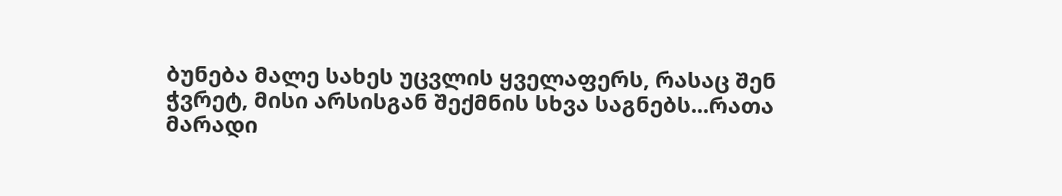ბუნება მალე სახეს უცვლის ყველაფერს, რასაც შენ ჭვრეტ, მისი არსისგან შექმნის სხვა საგნებს...რათა მარადი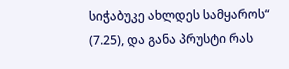სიჭაბუკე ახლდეს სამყაროს“ (7.25), და განა პრუსტი რას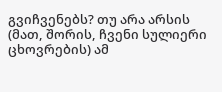გვიჩვენებს? თუ არა არსის (მათ, შორის, ჩვენი სულიერი ცხოვრების) ამ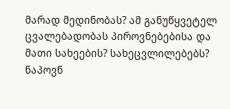მარად მედინობას? ამ განუწყვეტელ ცვალებადობას პიროვნებებისა და მათი სახეების? სახეცვლილებებს? ნაპოვნ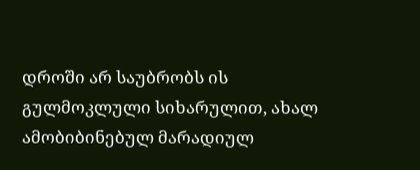დროში არ საუბრობს ის გულმოკლული სიხარულით, ახალ ამობიბინებულ მარადიულ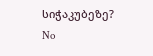სიჭაკუბეზე?
No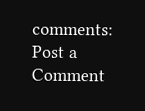comments:
Post a Comment